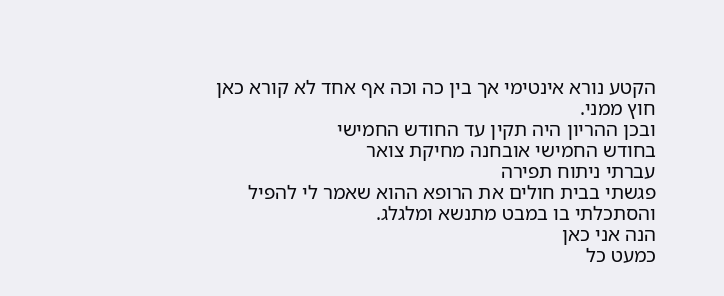הקטע נורא אינטימי אך בין כה וכה אף אחד לא קורא כאן חוץ ממני.
ובכן ההריון היה תקין עד החודש החמישי
בחודש החמישי אובחנה מחיקת צואר
עברתי ניתוח תפירה
פגשתי בבית חולים את הרופא ההוא שאמר לי להפיל והסתכלתי בו במבט מתנשא ומלגלג.
הנה אני כאן
כמעט כל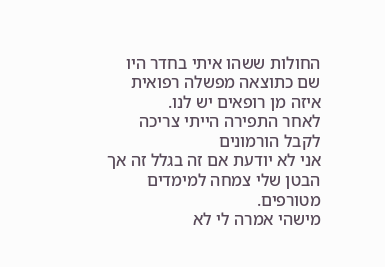החולות ששהו איתי בחדר היו שם כתוצאה מפשלה רפואית
איזה מן רופאים יש לנו.
לאחר התפירה הייתי צריכה לקבל הורמונים
אני לא יודעת אם זה בגלל זה אך הבטן שלי צמחה למימדים מטורפים.
מישהי אמרה לי לא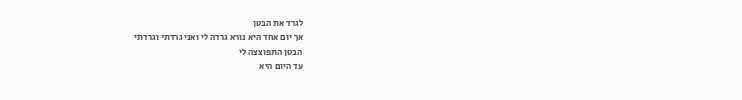לגרד את הבטן
אך יום אחד היא נורא גרדה לי ואני גרדתי וגרדתי
הבטן התפוצצה לי
עד היום היא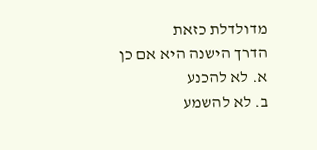מדולדלת כזאת
הדרך הישנה היא אם כן
א. לא להכנע
ב. לא להשמע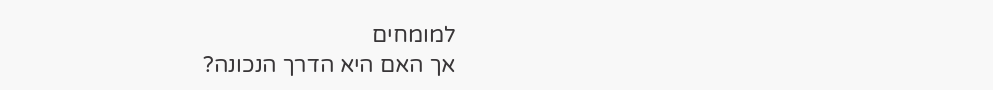למומחים
אך האם היא הדרך הנכונה?